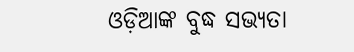ଓଡ଼ିଆଙ୍କ ବୁଦ୍ଧ ସଭ୍ୟତା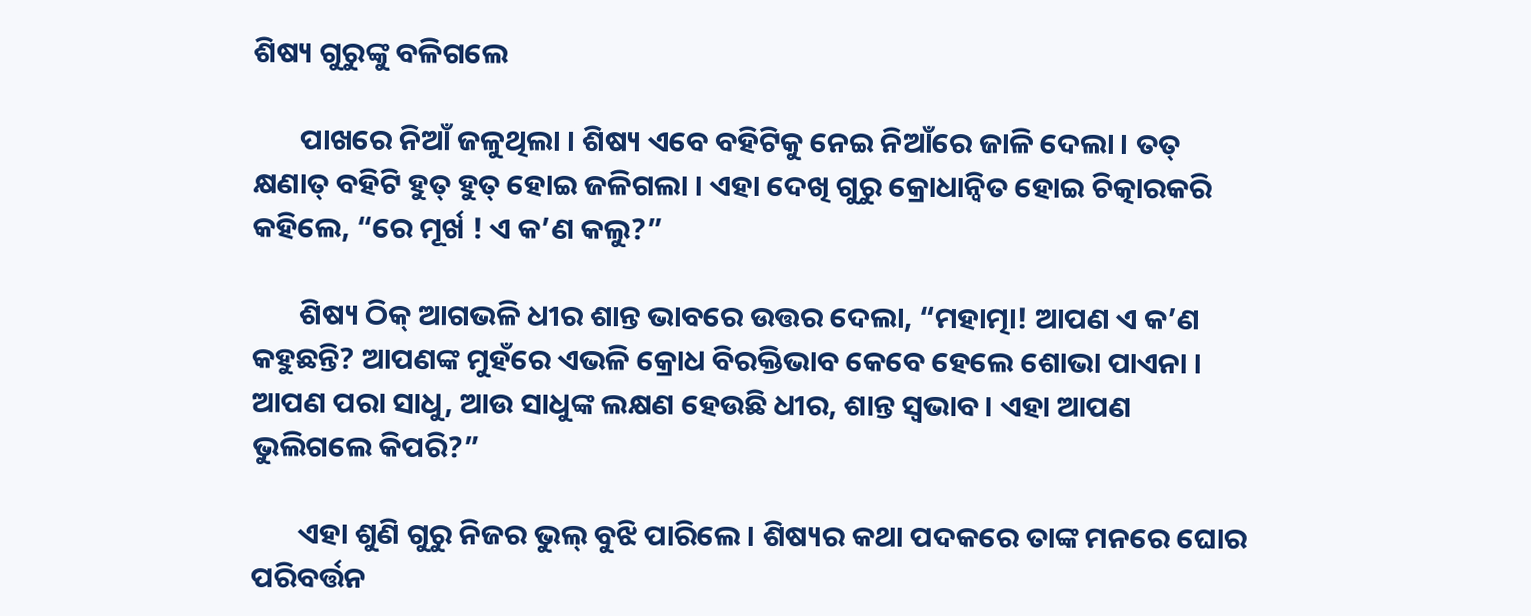ଶିଷ୍ୟ ଗୁରୁଙ୍କୁ ବଳିଗଲେ

       ପାଖରେ ନିଆଁ ଜଳୁଥିଲା । ଶିଷ୍ୟ ଏବେ ବହିଟିକୁ ନେଇ ନିଆଁରେ ଜାଳି ଦେଲା । ତତ୍ କ୍ଷଣାତ୍ ବହିଟି ହୁତ୍ ହୁତ୍ ହୋଇ ଜଳିଗଲା । ଏହା ଦେଖି ଗୁରୁ କ୍ରୋଧାନ୍ୱିତ ହୋଇ ଚିତ୍କାରକରି କହିଲେ, “ରେ ମୂର୍ଖ ! ଏ କ’ଣ କଲୁ?”

       ଶିଷ୍ୟ ଠିକ୍ ଆଗଭଳି ଧୀର ଶାନ୍ତ ଭାବରେ ଉତ୍ତର ଦେଲା, “ମହାତ୍ମା! ଆପଣ ଏ କ’ଣ କହୁଛନ୍ତି? ଆପଣଙ୍କ ମୁହଁରେ ଏଭଳି କ୍ରୋଧ ବିରକ୍ତିଭାବ କେବେ ହେଲେ ଶୋଭା ପାଏନା । ଆପଣ ପରା ସାଧୁ, ଆଉ ସାଧୁଙ୍କ ଲକ୍ଷଣ ହେଉଛି ଧୀର, ଶାନ୍ତ ସ୍ୱଭାବ । ଏହା ଆପଣ ଭୁଲିଗଲେ କିପରି?”

       ଏହା ଶୁଣି ଗୁରୁ ନିଜର ଭୁଲ୍ ବୁଝି ପାରିଲେ । ଶିଷ୍ୟର କଥା ପଦକରେ ତାଙ୍କ ମନରେ ଘୋର ପରିବର୍ତ୍ତନ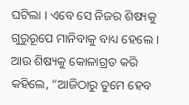ଘଟିଲା । ଏବେ ସେ ନିଜର ଶିଷ୍ୟକୁ ଗୁରୁରୂପେ ମାନିବାକୁ ବାଧ୍ୟ ହେଲେ । ଆଉ ଶିଷ୍ୟକୁ କୋଳାଗ୍ରତ କରି କହିଲେ, “ଆଜିଠାରୁ ତୁମେ ହେବ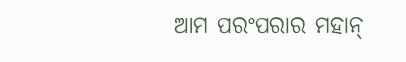ଆମ ପରଂପରାର ମହାନ୍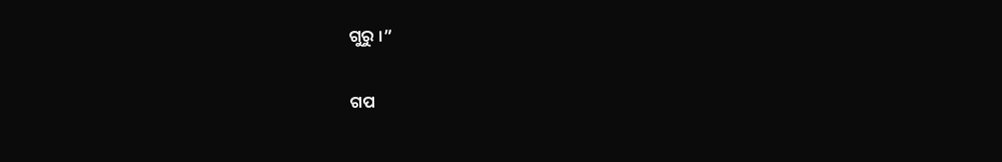ଗୁରୁ ।”


ଗପ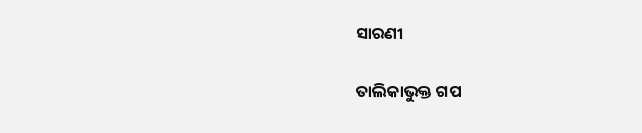ସାରଣୀ

ତାଲିକାଭୁକ୍ତ ଗପ